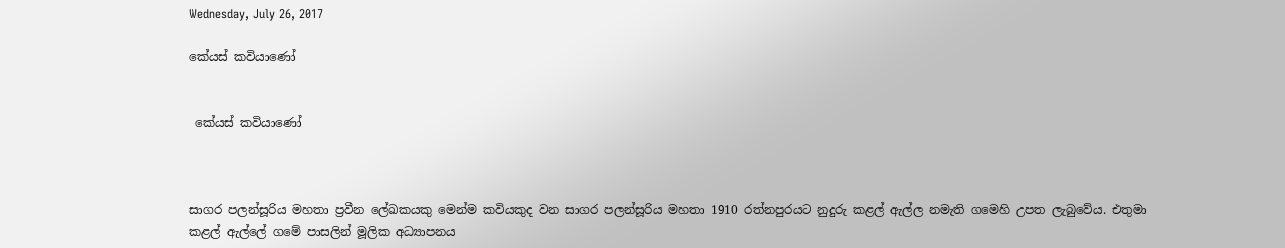Wednesday, July 26, 2017

කේයස් කවියාණෝ


 කේයස් කවියාණෝ



සාගර පලන්සූරිය මහතා ප්‍රවීන ලේඛකයකු මෙන්ම කවියකුද වන සාගර පලන්සූරිය මහතා 1910 රත්නපුරයට නුදුරු කළල් ඇල්ල නමැති ගමෙහි උපත ලැබුවේය. එතුමා කළල් ඇල්ලේ ගමේ පාසලින් මූලික අධ්‍යාපනය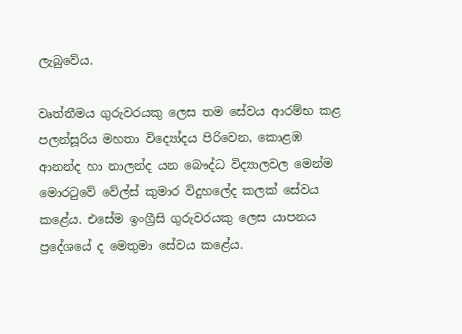ලැබුවේය.

වෘත්තීමය ගුරුවරයකු ලෙස තම සේවය ආරම්භ කළ පලන්සූරිය මහතා විද්‍යෝදය පිරිවෙන, කොළඹ ආනන්ද හා නාලන්ද යන බෞද්ධ විද්‍යාලවල මෙන්ම මොරටුවේ වේල්ස් කුමාර විදුහලේද කලක් සේවය කළේය. එසේම ඉංග්‍රීසි ගුරුවරයකු ලෙස යාපනය ප්‍රදේශයේ ද මෙතුමා සේවය කළේය.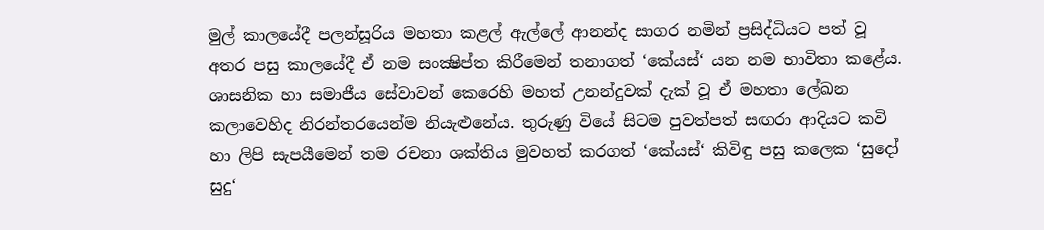මුල් කාලයේදී පලන්සූරිය මහතා කළල් ඇල්ලේ ආනන්ද සාගර නමින් ප්‍රසිද්ධියට පත් වූ අතර පසු කාලයේදී ඒ නම සංක්‍ෂිප්ත කිරීමෙන් තනාගත් ‘කේයස්‘ යන නම භාවිතා කළේය. ශාසනික හා සමාජීය සේවාවන් කෙරෙහි මහත් උනන්දුවක් දැක් වූ ඒ මහතා ලේඛන කලාවෙහිද නිරන්තරයෙන්ම නියැළුනේය. තුරුණු වියේ සිටම පුවත්පත් සඟරා ආදියට කවි හා ලිපි සැපයීමෙන් තම රචනා ශක්තිය මුවහත් කරගත් ‘කේයස්‘ කිවිඳු පසු කලෙක ‘සුදෝ සුදු‘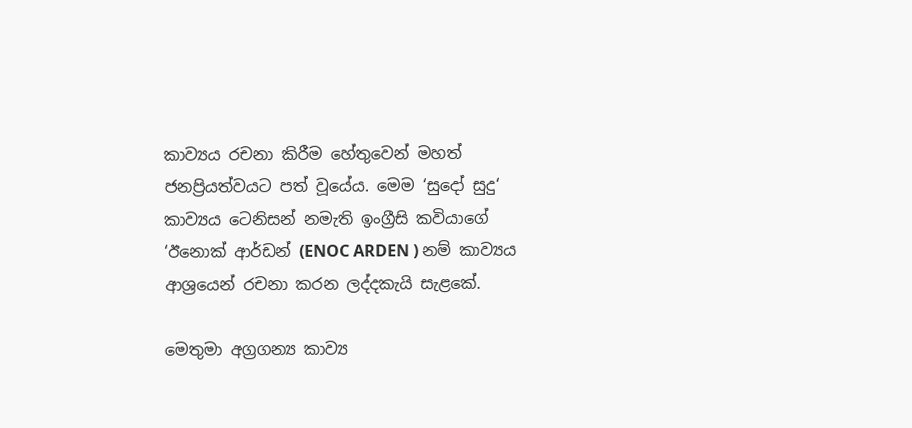කාව්‍යය රචනා කිරීම හේතුවෙන් මහත් ජනප්‍රියත්වයට පත් වූයේය. මෙම ‘සුදෝ සුදු‘ කාව්‍යය ටෙනිසන් නමැති ඉංග්‍රීසි කවියාගේ ‘ඊනොක් ආර්ඩන් (ENOC ARDEN ) නම් කාව්‍යය ආශ්‍රයෙන් රචනා කරන ලද්දකැයි සැළකේ.

මෙතුමා අග්‍රගන්‍ය කාව්‍ය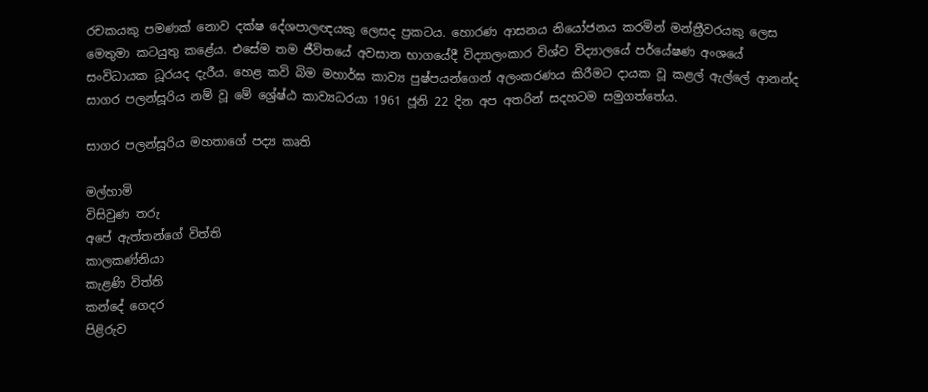රචකයකු පමණක් නොව දක්ෂ දේශපාලඥයකු ලෙසද ප්‍රකටය. හොරණ ආසනය නියෝජනය කරමින් මන්ත්‍රීවරයකු ලෙස මෙතුමා කටයුතු කළේය. එසේම තම ජීවිතයේ අවසාන භාගයේදී විද්‍යාලංකාර විශ්ව විද්‍යාලයේ පර්යේෂණ අංශයේ සංවිධායක ධූරයද දැරීය. හෙළ කවි බිම මහාර්ඝ කාව්‍ය පුෂ්පයන්ගෙන් අලංකරණය කිරීමට දායක වූ කළල් ඇල්ලේ ආනන්ද සාගර පලන්සූරිය නම් වූ මේ ශ්‍රේෂ්ඨ කාව්‍යධරයා 1961 ජූනි 22 දින අප අතරින් සදහටම සමුගත්තේය.

සාගර පලන්සූරිය මහතාගේ පද්‍ය කෘති

මල්හාමි
විසිවුණ තරු
අපේ ඇත්තන්ගේ විත්ති
කාලකණ්නියා
කැළණි විත්ති
කන්දේ ගෙදර
පිළිරුව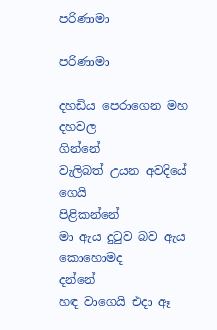පරිණාමා

පරිණාමා

දහඩිය පෙරාගෙන මහ දහවල                    ගින්නේ
වැලිබත් උයන අවදියේ ගෙයි              පිළිකන්නේ
මා ඇය දුටුව බව ඇය කොහොමද              දන්නේ
හඳ වාගෙයි එදා ඈ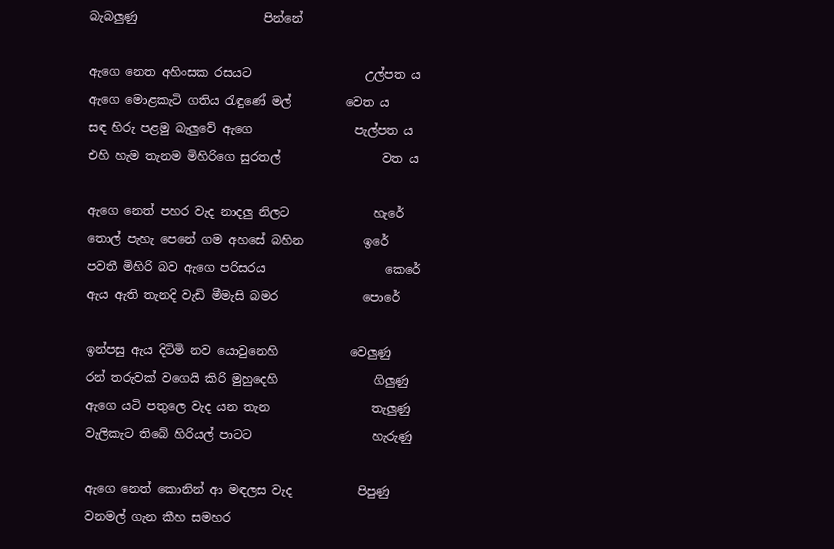බැබලුණු                     පින්නේ

ඇගෙ නෙත අහිංසක රසයට                   උල්පත ය
ඇගෙ මොළකැටි ගතිය රැඳුණේ මල්         වෙත ය
සඳ හිරු පළමු බැලුවේ ඇගෙ                 පැල්පත ය
එහි හැම තැනම මිහිරිගෙ සුරතල්                 වත ය

ඇගෙ නෙත් පහර වැද නාදලු නිලට              හැරේ
තොල් පැහැ පෙනේ ගම අහසේ බහින          ඉරේ
පවතී මිහිරි බව ඇගෙ පරිසරය                    කෙරේ
ඇය ඇති තැනදි වැඩි මීමැසි බමර              පොරේ

ඉන්පසු ඇය දිටිමි නව යොවුනෙහි            වෙලුණු
රන් තරුවක් වගෙයි කිරි මුහුදෙහි                ගිලුණු
ඇගෙ යටි පතුලෙ වැද යන තැන                 තැලුණු
වැලිකැට තිබේ හිරියල් පාටට                    හැරුණු

ඇගෙ නෙත් කොනින් ආ මඳලස වැද           පිපුණු
වනමල් ගැන කීහ සමහර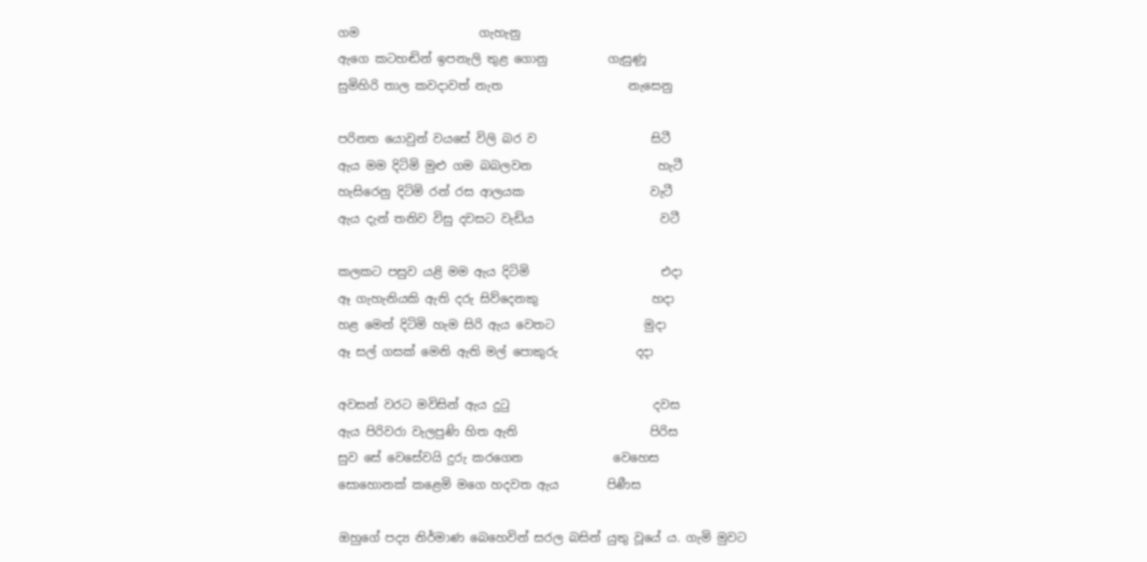ගම                    ගැහැනු
ඇගෙ කටහඬින් ඉපනැලි තුළ ගොනු          ගැසුණූ
සුමිහිරි තාල කවදාවත් නැත                     නැසෙනු

පරිනත යොවුන් වයසේ විලි බර ව                   සිටී
ඇය මම දිටිමි මුළු ගම බබලවන                     හැටී
හැසිරෙනු දිටිමි රන් රස ආලයක                     වැටී
ඇය දැන් තනිව විසු දවසට වැඩිය                     වටී

කලකට පසුව යළි මම ඇය දිටිමි                      එදා
ඈ ගැහැනියකි ඇති දරු සිව්දෙනකු                   හදා
හළ මෙන් දිටිමි හැම සිරි ඇය වෙතට               මුදා
ඈ සල් ගසක් මෙනි ඇති මල් පොකුරු             දදා

අවසන් වරට මවිසින් ඇය දුටු                        දවස
ඇය පිරිවරා වැලපුණි හිත ඇති                      පිරිස
සුව සේ වෙසේවයි දුරු කරගෙන               වෙහෙස
සොහොනක් කළෙමි මගෙ හදවත ඇය        පිණීස

ඔහුගේ පද්‍ය නිර්මාණ බෙහෙවින් සරල බසින් යුතු වූයේ ය. ගැමි මුවට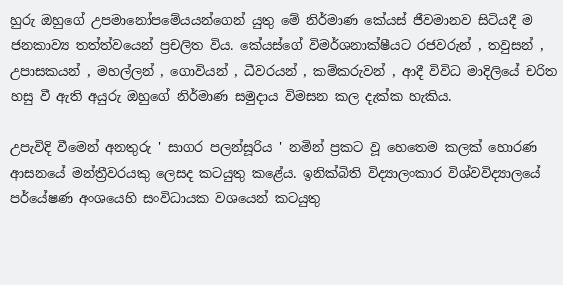හුරු ඔහුගේ උපමානෝපමේයයන්ගෙන් යුතු මේ නිර්මාණ කේයස් ජීවමානව සිටියදී ම ජනකාව්‍ය තත්ත්වයෙන් ප්‍රචලිත විය. කේයස්ගේ විමර්ශනාක්ෂීයට රජවරුන් , තවුසන් , උපාසකයන් , මහල්ලන් , ගොවියන් , ධීවරයන් , කම්කරුවන් , ආදී විවිධ මාදිලියේ චරිත හසු වී ඇති අයුරු ඔහුගේ නිර්මාණ සමුදාය විමසන කල දැක්ක හැකිය.

උපැවිදි වීමෙන් අනතුරු ' සාගර පලන්සූරිය ' නමින් ප්‍රකට වූ හෙතෙම කලක් හොරණ ආසනයේ මන්ත්‍රීවරයකු ලෙසද කටයුතු කළේය. ඉනික්බිති විද්‍යාලංකාර විශ්වවිද්‍යාලයේ පර්යේෂණ අංශයෙහි සංවිධායක වශයෙන් කටයුතු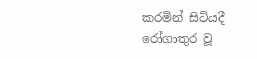කරමින් සිටියදී රෝගාතුර වූ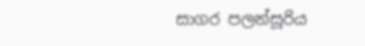සාගර පලන්සූරිය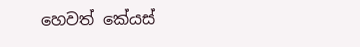හෙවත් කේයස්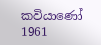කවියාණෝ 1961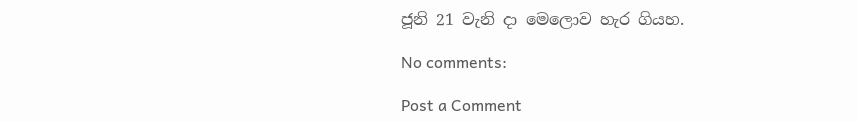ජූනි 21 වැනි දා මෙලොව හැර ගියහ.

No comments:

Post a Comment